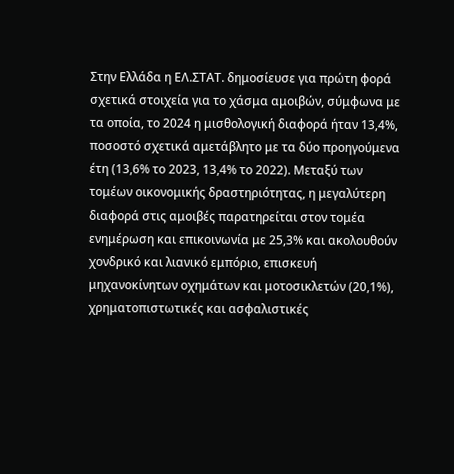Στην Ελλάδα η ΕΛ.ΣΤΑΤ. δημοσίευσε για πρώτη φορά σχετικά στοιχεία για το χάσμα αμοιβών, σύμφωνα με τα οποία, το 2024 η μισθολογική διαφορά ήταν 13,4%, ποσοστό σχετικά αμετάβλητο με τα δύο προηγούμενα έτη (13,6% το 2023, 13,4% το 2022). Μεταξύ των τομέων οικονομικής δραστηριότητας, η μεγαλύτερη διαφορά στις αμοιβές παρατηρείται στον τομέα ενημέρωση και επικοινωνία με 25,3% και ακολουθούν χονδρικό και λιανικό εμπόριο, επισκευή μηχανοκίνητων οχημάτων και μοτοσικλετών (20,1%), χρηματοπιστωτικές και ασφαλιστικές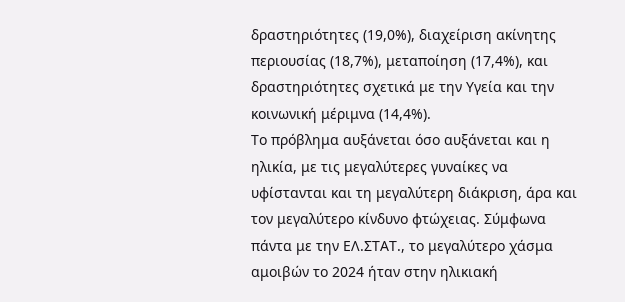δραστηριότητες (19,0%), διαχείριση ακίνητης περιουσίας (18,7%), μεταποίηση (17,4%), και δραστηριότητες σχετικά με την Υγεία και την κοινωνική μέριμνα (14,4%).
Το πρόβλημα αυξάνεται όσο αυξάνεται και η ηλικία, με τις μεγαλύτερες γυναίκες να υφίστανται και τη μεγαλύτερη διάκριση, άρα και τον μεγαλύτερο κίνδυνο φτώχειας. Σύμφωνα πάντα με την ΕΛ.ΣΤΑΤ., το μεγαλύτερο χάσμα αμοιβών το 2024 ήταν στην ηλικιακή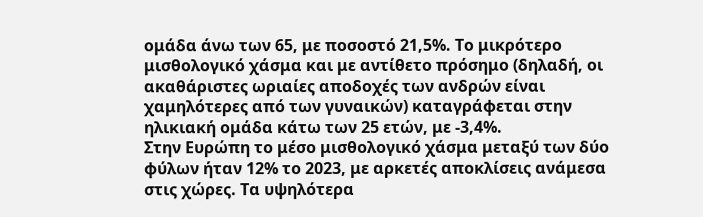ομάδα άνω των 65, με ποσοστό 21,5%. Το μικρότερο μισθολογικό χάσμα και με αντίθετο πρόσημο (δηλαδή, οι ακαθάριστες ωριαίες αποδοχές των ανδρών είναι χαμηλότερες από των γυναικών) καταγράφεται στην ηλικιακή ομάδα κάτω των 25 ετών, με -3,4%.
Στην Ευρώπη το μέσο μισθολογικό χάσμα μεταξύ των δύο φύλων ήταν 12% το 2023, με αρκετές αποκλίσεις ανάμεσα στις χώρες. Τα υψηλότερα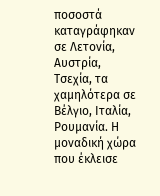ποσοστά καταγράφηκαν σε Λετονία, Αυστρία, Τσεχία, τα χαμηλότερα σε Βέλγιο, Ιταλία, Ρουμανία. Η μοναδική χώρα που έκλεισε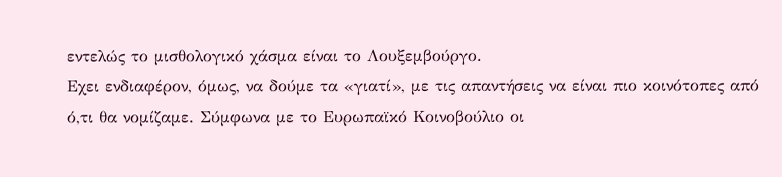εντελώς το μισθολογικό χάσμα είναι το Λουξεμβούργο.
Εχει ενδιαφέρον, όμως, να δούμε τα «γιατί», με τις απαντήσεις να είναι πιο κοινότοπες από ό,τι θα νομίζαμε. Σύμφωνα με το Ευρωπαϊκό Κοινοβούλιο οι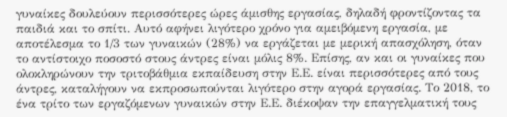γυναίκες δουλεύουν περισσότερες ώρες άμισθης εργασίας, δηλαδή φροντίζοντας τα παιδιά και το σπίτι. Αυτό αφήνει λιγότερο χρόνο για αμειβόμενη εργασία, με αποτέλεσμα το 1/3 των γυναικών (28%) να εργάζεται με μερική απασχόληση, όταν το αντίστοιχο ποσοστό στους άντρες είναι μόλις 8%. Επίσης, αν και οι γυναίκες που ολοκληρώνουν την τριτοβάθμια εκπαίδευση στην Ε.Ε. είναι περισσότερες από τους άντρες, καταλήγουν να εκπροσωπούνται λιγότερο στην αγορά εργασίας. Το 2018, το ένα τρίτο των εργαζόμενων γυναικών στην Ε.Ε. διέκοψαν την επαγγελματική τους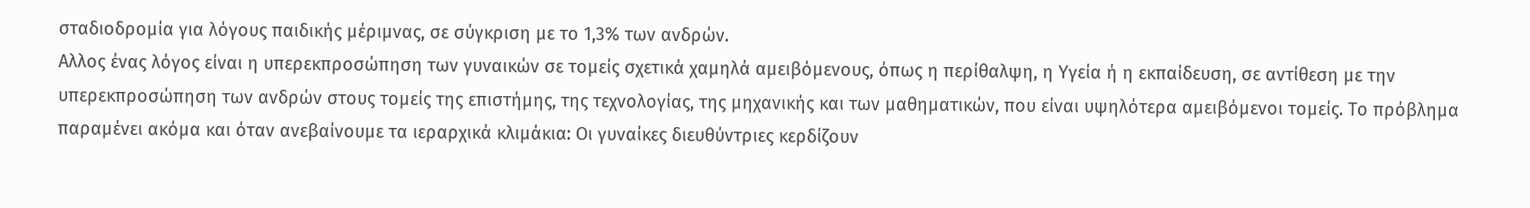σταδιοδρομία για λόγους παιδικής µέριµνας, σε σύγκριση με το 1,3% των ανδρών.
Αλλος ένας λόγος είναι η υπερεκπροσώπηση των γυναικών σε τομείς σχετικά χαμηλά αμειβόμενους, όπως η περίθαλψη, η Υγεία ή η εκπαίδευση, σε αντίθεση με την υπερεκπροσώπηση των ανδρών στους τομείς της επιστήμης, της τεχνολογίας, της μηχανικής και των μαθηματικών, που είναι υψηλότερα αμειβόμενοι τομείς. Το πρόβλημα παραμένει ακόμα και όταν ανεβαίνουμε τα ιεραρχικά κλιμάκια: Οι γυναίκες διευθύντριες κερδίζουν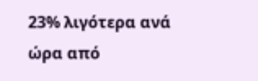23% λιγότερα ανά ώρα από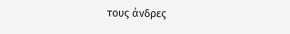τους άνδρες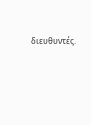διευθυντές.